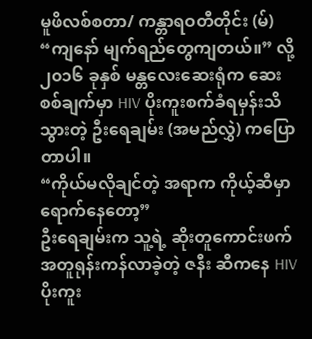မူဖိလစ်စတာ/ ကန္တာရဝတီတိုင်း (မ်)
“ကျနော် မျက်ရည်တွေကျတယ်။” လို့ ၂၀၁၆ ခုနှစ် မန္တလေးဆေးရုံက ဆေးစစ်ချက်မှာ HIV ပိုးကူးစက်ခံရမှန်းသိသွားတဲ့ ဦးရေချမ်း (အမည်လွှဲ) ကပြောတာပါ။
“ကိုယ်မလိုချင်တဲ့ အရာက ကိုယ့်ဆီမှာရောက်နေတော့”
ဦးရေချမ်းက သူ့ရဲ့ ဆိုးတူကောင်းဖက် အတူရုန်းကန်လာခဲ့တဲ့ ဇနီး ဆီကနေ HIV ပိုးကူး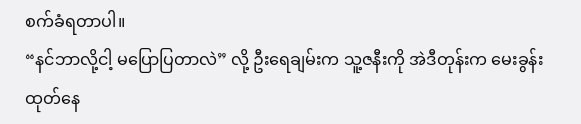စက်ခံရတာပါ။
“နင်ဘာလို့ငါ့ မပြောပြတာလဲ” လို့ ဦးရေချမ်းက သူ့ဇနီးကို အဲဒီတုန်းက မေးခွန်းထုတ်နေ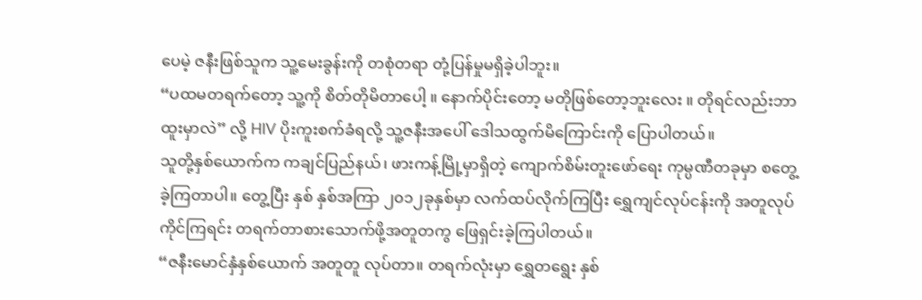ပေမဲ့ ဇနီးဖြစ်သူက သူ့မေးခွန်းကို တစုံတရာ တုံ့ပြန်မှုမရှိခဲ့ပါဘူး။
“ပထမတရက်တော့ သူ့ကို စိတ်တိုမိတာပေါ့ ။ နောက်ပိုင်းတော့ မတိုဖြစ်တော့ဘူးလေး ။ တိုရင်လည်းဘာထူးမှာလဲ” လို့ HIV ပိုးကူးစက်ခံရလို့ သူ့ဇနီးအပေါ် ဒေါသထွက်မိကြောင်းကို ပြောပါတယ်။
သူတို့နှစ်ယောက်က ကချင်ပြည်နယ်၊ ဖားကန့်မြို့မှာရှိတဲ့ ကျောက်စိမ်းတူးဖော်ရေး ကုမ္ပဏီတခုမှာ စတွေ့ခဲ့ကြတာပါ။ တွေ့ပြီး နှစ် နှစ်အကြာ ၂၀၁၂ခုနှစ်မှာ လက်ထပ်လိုက်ကြပြီး ရွှေကျင်လုပ်ငန်းကို အတူလုပ်ကိုင်ကြရင်း တရက်တာစားသောက်ဖို့အတူတကွ ဖြေရှင်းခဲ့ကြပါတယ်။
“ဇနီးမောင်နှံနှစ်ယောက် အတူတူ လုပ်တာ။ တရက်လုံးမှာ ရွှေတရွေး နှစ်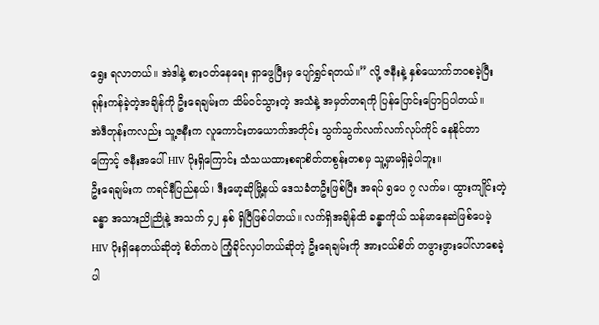ရွေး ရလာတယ်။ အဲဒါနဲ့ စားဝတ်နေရေး ရှာဖွေပြီးမှ ပျော်ရွှင်ရတယ်။” လို့ ဇနီးနဲ့ နှစ်ယောက်ဘဝစခဲ့ပြီး ရုန်းကန်ခဲ့တဲ့အချိန်ကို ဦးရေချမ်းက သိမ်ဝင်သွားတဲ့ အသံနဲ့ အမှတ်တရကို ပြန်ပြောင်းပြောပြပါတယ်။
အဲဒီတုန်းကလည်း သူ့ဇနီးက လူကောင်းတယောက်အတိုင်း သွက်သွက်လက်လက်လုပ်ကိုင် နေနိုင်တာကြောင့် ဇနီးအပေါ် HIV ပိုးရှိကြောင်း သံသယထားစရာစိတ်တစွန်းတစမှ သူ့မှာမရှိခဲ့ပါဘူး။
ဦးရေချမ်းက ကရင်နီပြည်နယ်၊ ဒီးမော့ဆိုမြို့နယ် ဒေသခံတဦးဖြစ်ပြီး အရပ် ၅ပေ ၇ လက်မ၊ ထွားကျိုင်းတဲ့ခန္ဓာ အသားညိုညိုနဲ့ အသက် ၄၂ နှစ် ရှိပြီဖြစ်ပါတယ်။ လက်ရှိအချိန်ထိ ခန္ဓာကိုယ် သန်မာနေဆဲဖြစ်ပေမဲ့ HIV ပိုးရှိနေတယ်ဆိုတဲ့ စိတ်ကပဲ ကြံ့ခိုင်လှပါတယ်ဆိုတဲ့ ဦးရေချမ်းကို အားငယ်စိတ် တဖွားဖွားပေါ်လာစေခဲ့ပါ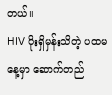တယ်။
HIV ပိုးရှိမှန်းသိတဲ့ ပထမနေ့မှာ ဆောက်တည်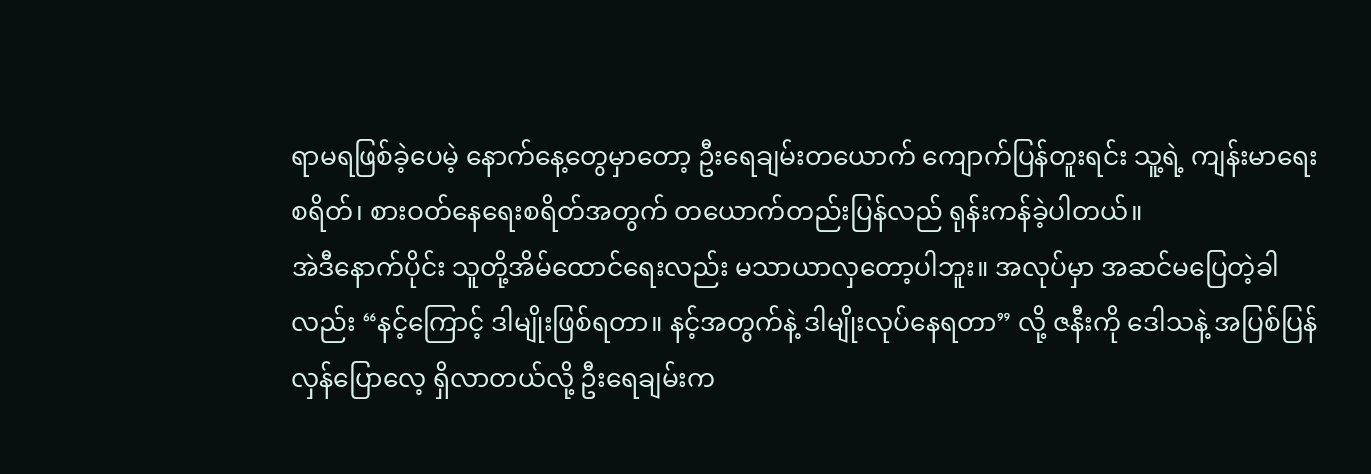ရာမရဖြစ်ခဲ့ပေမဲ့ နောက်နေ့တွေမှာတော့ ဦးရေချမ်းတယောက် ကျောက်ပြန်တူးရင်း သူ့ရဲ့ ကျန်းမာရေးစရိတ်၊ စားဝတ်နေရေးစရိတ်အတွက် တယောက်တည်းပြန်လည် ရုန်းကန်ခဲ့ပါတယ်။
အဲဒီနောက်ပိုင်း သူတို့အိမ်ထောင်ရေးလည်း မသာယာလှတော့ပါဘူး။ အလုပ်မှာ အဆင်မပြေတဲ့ခါလည်း “နင့်ကြောင့် ဒါမျိုးဖြစ်ရတာ။ နင့်အတွက်နဲ့ ဒါမျိုးလုပ်နေရတာ” လို့ ဇနီးကို ဒေါသနဲ့ အပြစ်ပြန်လှန်ပြောလေ့ ရှိလာတယ်လို့ ဦးရေချမ်းက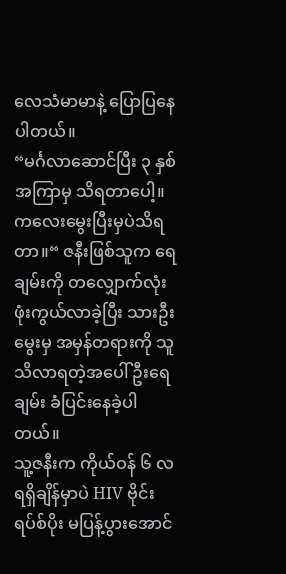လေသံမာမာနဲ့ ပြောပြနေပါတယ်။
“မင်္ဂလာဆောင်ပြီး ၃ နှစ်အကြာမှ သိရတာပေါ့။ ကလေးမွေးပြီးမှပဲသိရတာ။“ ဇနီးဖြစ်သူက ရေချမ်းကို တလျှောက်လုံး ဖုံးကွယ်လာခဲ့ပြီး သားဦးမွေးမှ အမှန်တရားကို သူသိလာရတဲ့အပေါ် ဦးရေချမ်း ခံပြင်းနေခဲ့ပါတယ်။
သူ့ဇနီးက ကိုယ်ဝန် ၆ လရရှိချိန်မှာပဲ HIV ဗိုင်းရပ်စ်ပိုး မပြန့်ပွားအောင်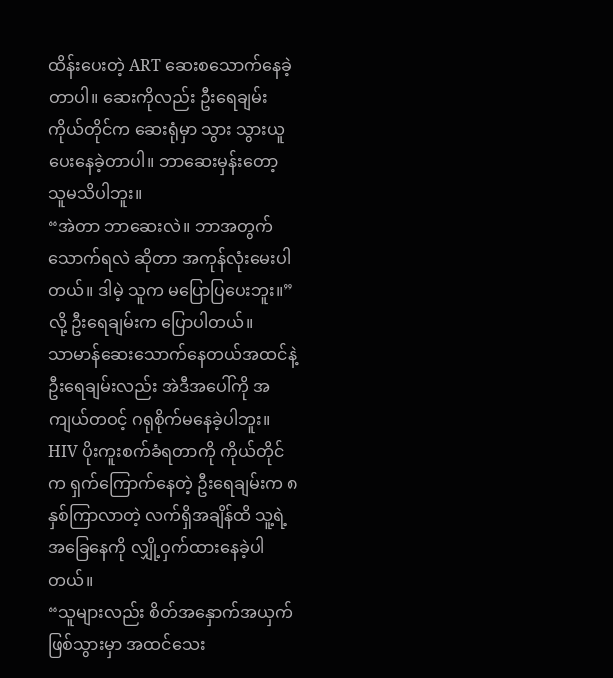ထိန်းပေးတဲ့ ART ဆေးစသောက်နေခဲ့တာပါ။ ဆေးကိုလည်း ဦးရေချမ်း ကိုယ်တိုင်က ဆေးရုံမှာ သွား သွားယူပေးနေခဲ့တာပါ။ ဘာဆေးမှန်းတော့ သူမသိပါဘူး။
“အဲတာ ဘာဆေးလဲ။ ဘာအတွက်သောက်ရလဲ ဆိုတာ အကုန်လုံးမေးပါတယ်။ ဒါမဲ့ သူက မပြောပြပေးဘူး။” လို့ ဦးရေချမ်းက ပြောပါတယ်။
သာမာန်ဆေးသောက်နေတယ်အထင်နဲ့ ဦးရေချမ်းလည်း အဲဒီအပေါ်ကို အကျယ်တဝင့် ဂရုစိုက်မနေခဲ့ပါဘူး။
HIV ပိုးကူးစက်ခံရတာကို ကိုယ်တိုင်က ရှက်ကြောက်နေတဲ့ ဦးရေချမ်းက ၈ နှစ်ကြာလာတဲ့ လက်ရှိအချိန်ထိ သူ့ရဲ့ အခြေနေကို လျှို့ဝှက်ထားနေခဲ့ပါတယ်။
“သူများလည်း စိတ်အနှောက်အယှက်ဖြစ်သွားမှာ အထင်သေး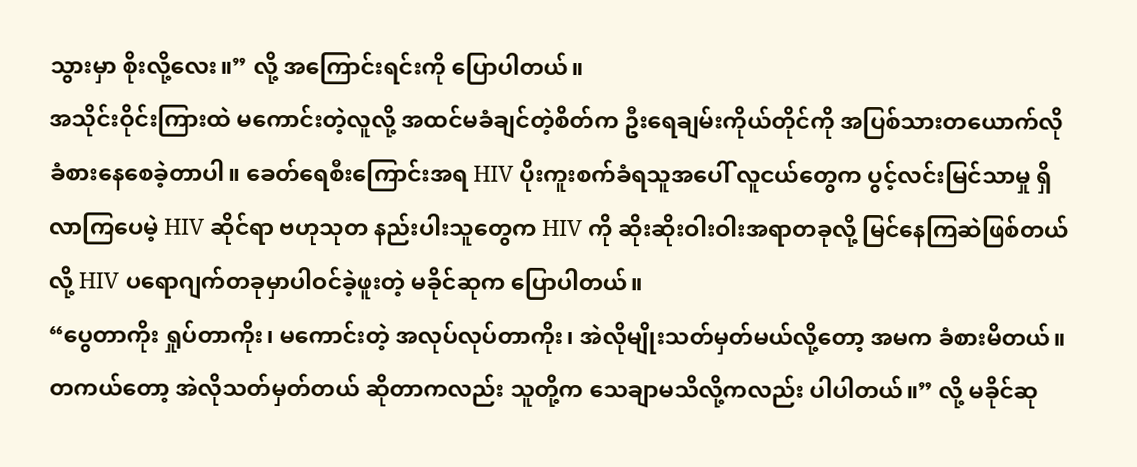သွားမှာ စိုးလို့လေး။” လို့ အကြောင်းရင်းကို ပြောပါတယ်။
အသိုင်းဝိုင်းကြားထဲ မကောင်းတဲ့လူလို့ အထင်မခံချင်တဲ့စိတ်က ဦးရေချမ်းကိုယ်တိုင်ကို အပြစ်သားတယောက်လို ခံစားနေစေခဲ့တာပါ။ ခေတ်ရေစီးကြောင်းအရ HIV ပိုးကူးစက်ခံရသူအပေါ် လူငယ်တွေက ပွင့်လင်းမြင်သာမှု ရှိလာကြပေမဲ့ HIV ဆိုင်ရာ ဗဟုသုတ နည်းပါးသူတွေက HIV ကို ဆိုးဆိုးဝါးဝါးအရာတခုလို့ မြင်နေကြဆဲဖြစ်တယ်လို့ HIV ပရောဂျက်တခုမှာပါဝင်ခဲ့ဖူးတဲ့ မခိုင်ဆုက ပြောပါတယ်။
“ပွေတာကိုး ရှုပ်တာကိုး၊ မကောင်းတဲ့ အလုပ်လုပ်တာကိုး၊ အဲလိုမျိုးသတ်မှတ်မယ်လို့တော့ အမက ခံစားမိတယ်။ တကယ်တော့ အဲလိုသတ်မှတ်တယ် ဆိုတာကလည်း သူတို့က သေချာမသိလို့ကလည်း ပါပါတယ်။” လို့ မခိုင်ဆု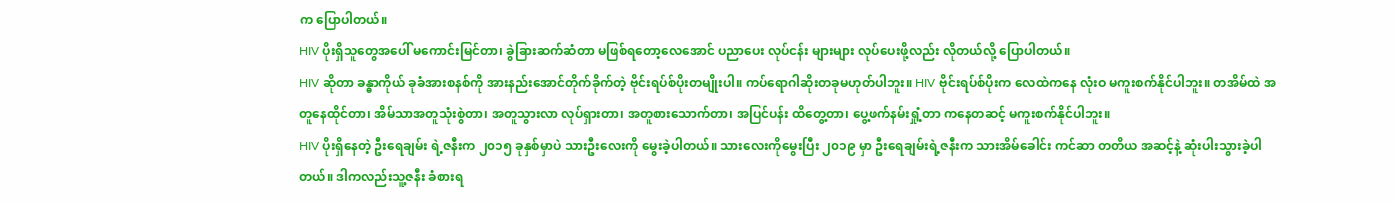က ပြောပါတယ်။
HIV ပိုးရှိသူတွေအပေါ် မကောင်းမြင်တာ၊ ခွဲခြားဆက်ဆံတာ မဖြစ်ရတော့လေအောင် ပညာပေး လုပ်ငန်း များများ လုပ်ပေးဖို့လည်း လိုတယ်လို့ ပြောပါတယ်။
HIV ဆိုတာ ခန္ဓာကိုယ် ခုခံအားစနစ်ကို အားနည်းအောင်တိုက်ခိုက်တဲ့ ဗိုင်းရပ်စ်ပိုးတမျိုးပါ။ ကပ်ရောဂါဆိုးတခုမဟုတ်ပါဘူး။ HIV ဗိုင်းရပ်စ်ပိုးက လေထဲကနေ လုံးဝ မကူးစက်နိုင်ပါဘူး။ တအိမ်ထဲ အတူနေထိုင်တာ၊ အိမ်သာအတူသုံးစွဲတာ၊ အတူသွားလာ လုပ်ရှားတာ၊ အတူစားသောက်တာ၊ အပြင်ပန်း ထိတွေ့တာ၊ ပွေ့ဖက်နမ်းရှုံ့တာ ကနေတဆင့် မကူးစက်နိုင်ပါဘူး။
HIV ပိုးရှိနေတဲ့ ဦးရေချမ်း ရဲ့ဇနီးက ၂၀၁၅ ခုနှစ်မှာပဲ သားဦးလေးကို မွေးခဲ့ပါတယ်။ သားလေးကိုမွေးပြီး ၂၀၁၉ မှာ ဦးရေချမ်းရဲ့ဇနီးက သားအိမ်ခေါင်း ကင်ဆာ တတိယ အဆင့်နဲ့ ဆုံးပါးသွားခဲ့ပါတယ်။ ဒါကလည်းသူ့ဇနီး ခံစားရ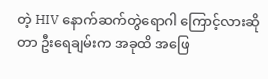တဲ့ HIV နောက်ဆက်တွဲရောဂါ ကြောင့်လားဆိုတာ ဦးရေချမ်းက အခုထိ အဖြေ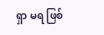ရှာ မရ ဖြစ်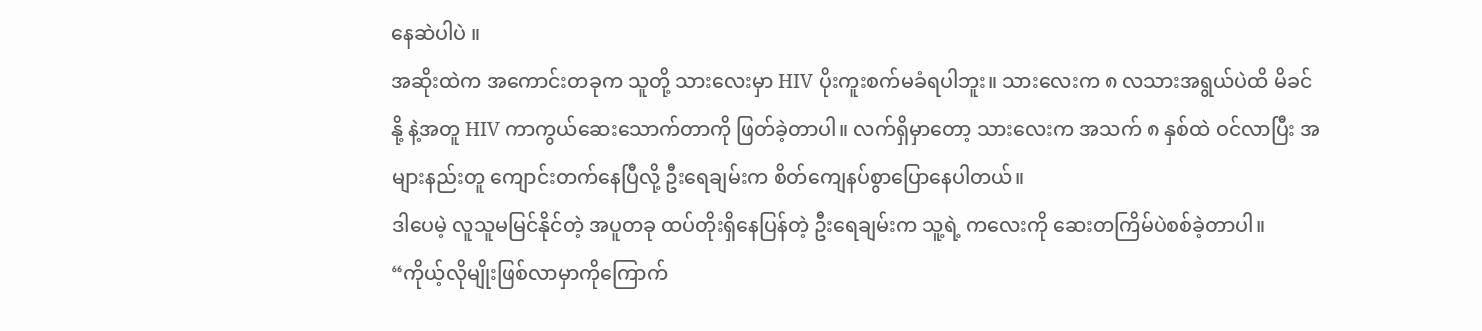နေဆဲပါပဲ ။
အဆိုးထဲက အကောင်းတခုက သူတို့ သားလေးမှာ HIV ပိုးကူးစက်မခံရပါဘူး။ သားလေးက ၈ လသားအရွယ်ပဲထိ မိခင်နို့ နဲ့အတူ HIV ကာကွယ်ဆေးသောက်တာကို ဖြတ်ခဲ့တာပါ။ လက်ရှိမှာတော့ သားလေးက အသက် ၈ နှစ်ထဲ ဝင်လာပြီး အများနည်းတူ ကျောင်းတက်နေပြီလို့ ဦးရေချမ်းက စိတ်ကျေနပ်စွာပြောနေပါတယ်။
ဒါပေမဲ့ လူသူမမြင်နိုင်တဲ့ အပူတခု ထပ်တိုးရှိနေပြန်တဲ့ ဦးရေချမ်းက သူ့ရဲ့ ကလေးကို ဆေးတကြိမ်ပဲစစ်ခဲ့တာပါ။
“ကိုယ့်လိုမျိုးဖြစ်လာမှာကိုကြောက်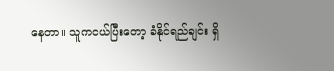နေတာ။ သူကငယ်ပြီးတော့ ခံနိုင်ရည်ချင်း ရှိ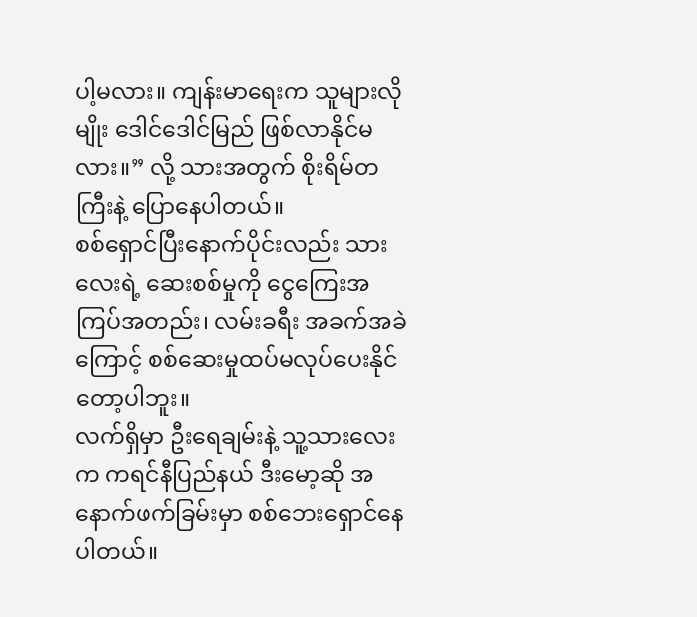ပါ့မလား။ ကျန်းမာရေးက သူများလိုမျိုး ဒေါင်ဒေါင်မြည် ဖြစ်လာနိုင်မလား။” လို့ သားအတွက် စိုးရိမ်တကြီးနဲ့ ပြောနေပါတယ်။
စစ်ရှောင်ပြီးနောက်ပိုင်းလည်း သားလေးရဲ့ ဆေးစစ်မှုကို ငွေကြေးအကြပ်အတည်း၊ လမ်းခရီး အခက်အခဲကြောင့် စစ်ဆေးမှုထပ်မလုပ်ပေးနိုင်တော့ပါဘူး။
လက်ရှိမှာ ဦးရေချမ်းနဲ့ သူ့သားလေးက ကရင်နီပြည်နယ် ဒီးမော့ဆို အနောက်ဖက်ခြမ်းမှာ စစ်ဘေးရှောင်နေပါတယ်။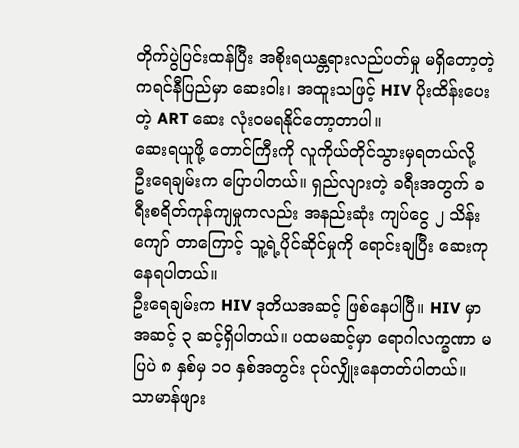တိုက်ပွဲပြင်းထန်ပြီး အစိုးရယန္တရားလည်ပတ်မှု မရှိတော့တဲ့ ကရင်နီပြည်မှာ ဆေးဝါး၊ အထူးသဖြင့် HIV ပိုးထိန်းပေးတဲ့ ART ဆေး လုံးဝမရနိုင်တော့တာပါ။
ဆေးရယူဖို့ တောင်ကြီးကို လူကိုယ်တိုင်သွားမှရတယ်လို့ ဦးရေချမ်းက ပြောပါတယ်။ ရှည်လျားတဲ့ ခရီးအတွက် ခရီးစရိတ်ကုန်ကျမှုကလည်း အနည်းဆုံး ကျပ်ငွေ ၂ သိန်းကျော် တာကြောင့် သူ့ရဲ့ပိုင်ဆိုင်မှုကို ရောင်းချပြီး ဆေးကုနေရပါတယ်။
ဦးရေချမ်းက HIV ဒုတိယအဆင့် ဖြစ်နေပါပြီ။ HIV မှာအဆင့် ၃ ဆင့်ရှိပါတယ်။ ပထမဆင့်မှာ ရောဂါလက္ခဏာ မပြပဲ ၈ နှစ်မှ ၁၀ နှစ်အတွင်း ငုပ်လျှိုးနေတတ်ပါတယ်။ သာမာန်ဖျား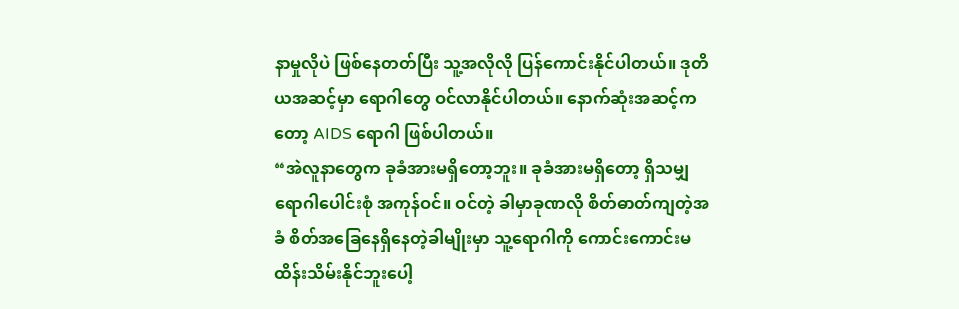နာမှုလိုပဲ ဖြစ်နေတတ်ပြီး သူ့အလိုလို ပြန်ကောင်းနိုင်ပါတယ်။ ဒုတိယအဆင့်မှာ ရောဂါတွေ ဝင်လာနိုင်ပါတယ်။ နောက်ဆုံးအဆင့်ကတော့ AIDS ရောဂါ ဖြစ်ပါတယ်။
“အဲလူနာတွေက ခုခံအားမရှိတော့ဘူး။ ခုခံအားမရှိတော့ ရှိသမျှ ရောဂါပေါင်းစုံ အကုန်ဝင်။ ဝင်တဲ့ ခါမှာခုဏလို စိတ်ဓာတ်ကျတဲ့အခံ စိတ်အခြေနေရှိနေတဲ့ခါမျိုးမှာ သူ့ရောဂါကို ကောင်းကောင်းမထိန်းသိမ်းနိုင်ဘူးပေါ့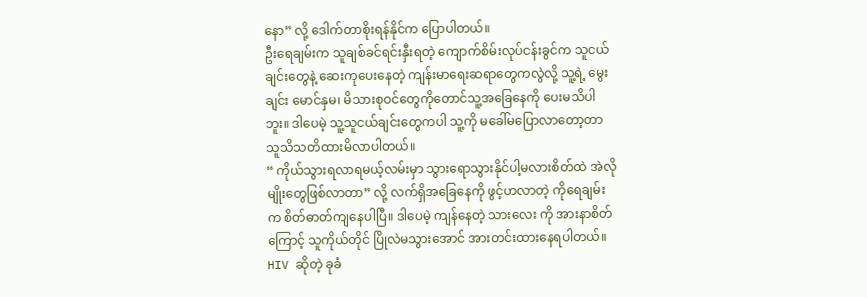နော” လို့ ဒေါက်တာစိုးရန်နိုင်က ပြောပါတယ်။
ဦးရေချမ်းက သူချစ်ခင်ရင်းနှီးရတဲ့ ကျောက်စိမ်းလုပ်ငန်းခွင်က သူငယ်ချင်းတွေနဲ့ ဆေးကုပေးနေတဲ့ ကျန်းမာရေးဆရာတွေကလွဲလို့ သူ့ရဲ့ မွေးချင်း မောင်နှမ၊ မိသားစုဝင်တွေကိုတောင်သူ့အခြေနေကို ပေးမသိပါဘူး။ ဒါပေမဲ့ သူ့သူငယ်ချင်းတွေကပါ သူ့ကို မခေါ်မပြောလာတော့တာ သူသိသတိထားမိလာပါတယ်။
“ ကိုယ်သွားရလာရမယ့်လမ်းမှာ သွားရောသွားနိုင်ပါ့မလားစိတ်ထဲ အဲလိုမျိုးတွေဖြစ်လာတာ” လို့ လက်ရှိအခြေနေကို ဖွင့်ဟလာတဲ့ ကိုရေချမ်းက စိတ်ဓာတ်ကျနေပါပြီ။ ဒါပေမဲ့ ကျန်နေတဲ့ သားလေး ကို အားနာစိတ်ကြောင့် သူကိုယ်တိုင် ပြိုလဲမသွားအောင် အားတင်းထားနေရပါတယ်။
HIV ဆိုတဲ့ ခုခံ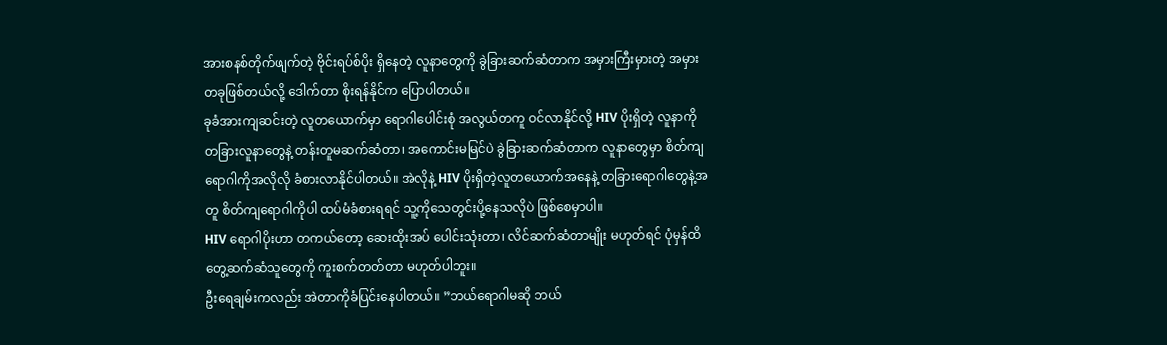အားစနစ်တိုက်ဖျက်တဲ့ ဗိုင်းရပ်စ်ပိုး ရှိနေတဲ့ လူနာတွေကို ခွဲခြားဆက်ဆံတာက အမှားကြီးမှားတဲ့ အမှားတခုဖြစ်တယ်လို့ ဒေါက်တာ စိုးရန်နိုင်က ပြောပါတယ်။
ခုခံအားကျဆင်းတဲ့ လူတယောက်မှာ ရောဂါပေါင်းစုံ အလွယ်တကူ ဝင်လာနိုင်လို့ HIV ပိုးရှိတဲ့ လူနာကို တခြားလူနာတွေနဲ့ တန်းတူမဆက်ဆံတာ၊ အကောင်းမမြင်ပဲ ခွဲခြားဆက်ဆံတာက လူနာတွေမှာ စိတ်ကျရောဂါကိုအလိုလို ခံစားလာနိုင်ပါတယ်။ အဲလိုနဲ့ HIV ပိုးရှိတဲ့လူတယောက်အနေနဲ့ တခြားရောဂါတွေနဲ့အတူ စိတ်ကျရောဂါကိုပါ ထပ်မံခံစားရရင် သူ့ကိုသေတွင်းပို့နေသလိုပဲ ဖြစ်စေမှာပါ။
HIV ရောဂါပိုးဟာ တကယ်တော့ ဆေးထိုးအပ် ပေါင်းသုံးတာ၊ လိင်ဆက်ဆံတာမျိုး မဟုတ်ရင် ပုံမှန်ထိတွေ့ဆက်ဆံသူတွေကို ကူးစက်တတ်တာ မဟုတ်ပါဘူး။
ဦးရေချမ်းကလည်း အဲတာကိုခံပြင်းနေပါတယ်။ ”ဘယ်ရောဂါမဆို ဘယ်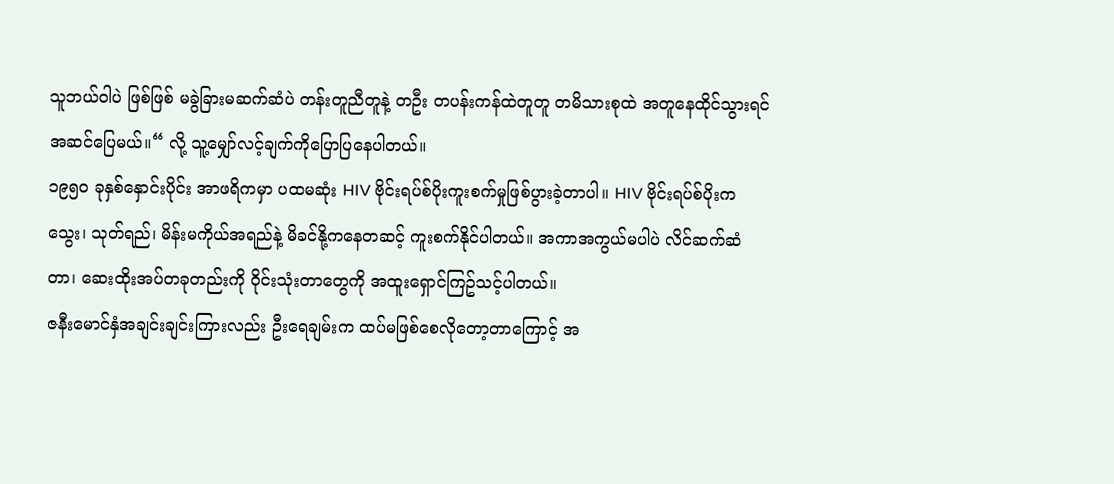သူဘယ်ဝါပဲ ဖြစ်ဖြစ် မခွဲခြားမဆက်ဆံပဲ တန်းတူညီတူနဲ့ တဦး တပန်းကန်ထဲတူတူ တမိသားစုထဲ အတူနေထိုင်သွားရင်အဆင်ပြေမယ်။“ လို့ သူ့မျှော်လင့်ချက်ကိုပြောပြနေပါတယ်။
၁၉၅၀ ခုနှစ်နှောင်းပိုင်း အာဖရိကမှာ ပထမဆုံး HIV ဗိုင်းရပ်စ်ပိုးကူးစက်မှုဖြစ်ပွားခဲ့တာပါ။ HIV ဗိုင်းရပ်စ်ပိုးက သွေး၊ သုတ်ရည်၊ မိန်းမကိုယ်အရည်နဲ့ မိခင်နို့ကနေတဆင့် ကူးစက်နိုင်ပါတယ်။ အကာအကွယ်မပါပဲ လိင်ဆက်ဆံတာ၊ ဆေးထိုးအပ်တခုတည်းကို ဝိုင်းသုံးတာတွေကို အထူးရှောင်ကြဥ်သင့်ပါတယ်။
ဇနီးမောင်နှံအချင်းချင်းကြားလည်း ဦးရေချမ်းက ထပ်မဖြစ်စေလိုတော့တာကြောင့် အ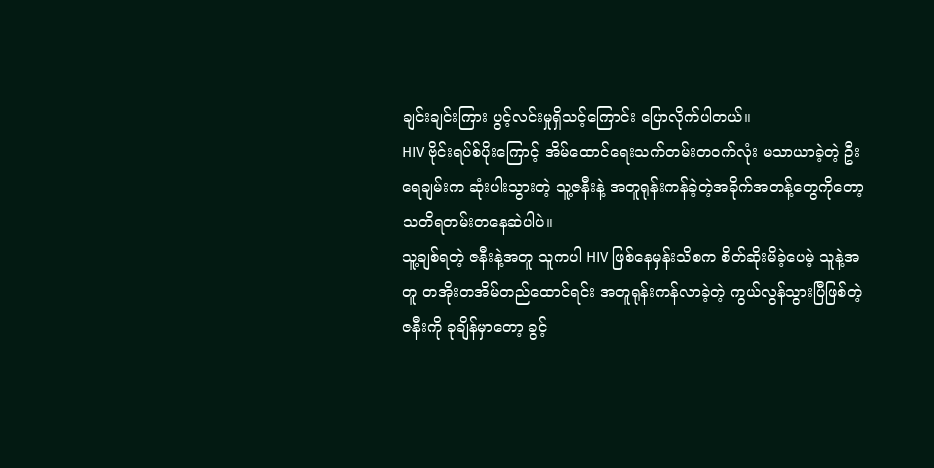ချင်းချင်းကြား ပွင့်လင်းမှုရှိသင့်ကြောင်း ပြောလိုက်ပါတယ်။
HIV ဗိုင်းရပ်စ်ပိုးကြောင့် အိမ်ထောင်ရေးသက်တမ်းတဝက်လုံး မသာယာခဲ့တဲ့ ဦးရေချမ်းက ဆုံးပါးသွားတဲ့ သူ့ဇနီးနဲ့ အတူရုန်းကန်ခဲ့တဲ့အခိုက်အတန့်တွေကိုတော့ သတိရတမ်းတနေဆဲပါပဲ။
သူ့ချစ်ရတဲ့ ဇနီးနဲ့အတူ သူကပါ HIV ဖြစ်နေမှန်းသိစက စိတ်ဆိုးမိခဲ့ပေမဲ့ သူနဲ့အတူ တအိုးတအိမ်တည်ထောင်ရင်း အတူရုန်းကန်လာခဲ့တဲ့ ကွယ်လွန်သွားပြီဖြစ်တဲ့ဇနီးကို ခုချိန်မှာတော့ ခွင့်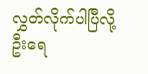လွှတ်လိုက်ပါပြီလို့ ဦးရေ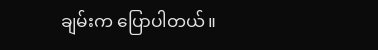ချမ်းက ပြောပါတယ်။